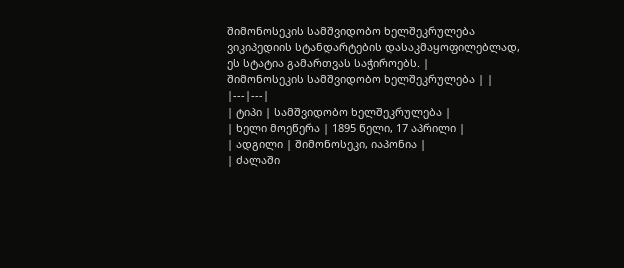შიმონოსეკის სამშვიდობო ხელშეკრულება
ვიკიპედიის სტანდარტების დასაკმაყოფილებლად, ეს სტატია გამართვას საჭიროებს. |
შიმონოსეკის სამშვიდობო ხელშეკრულება | |
|---|---|
| ტიპი | სამშვიდობო ხელშეკრულება |
| ხელი მოეწერა | 1895 წელი, 17 აპრილი |
| ადგილი | შიმონოსეკი, იაპონია |
| ძალაში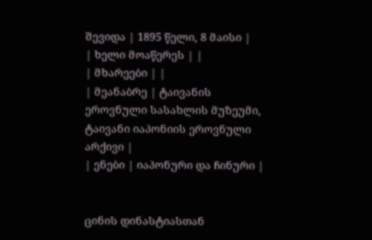შევიდა | 1895 წელი, 8 მაისი |
| ხელი მოაწერეს | |
| მხარეები | |
| მეანაბრე | ტაივანის ეროვნული სასახლის მუზეუმი, ტაივანი იაპონიის ეროვნული არქივი |
| ენები | იაპონური და ჩინური |


ცინის დინასტიასთან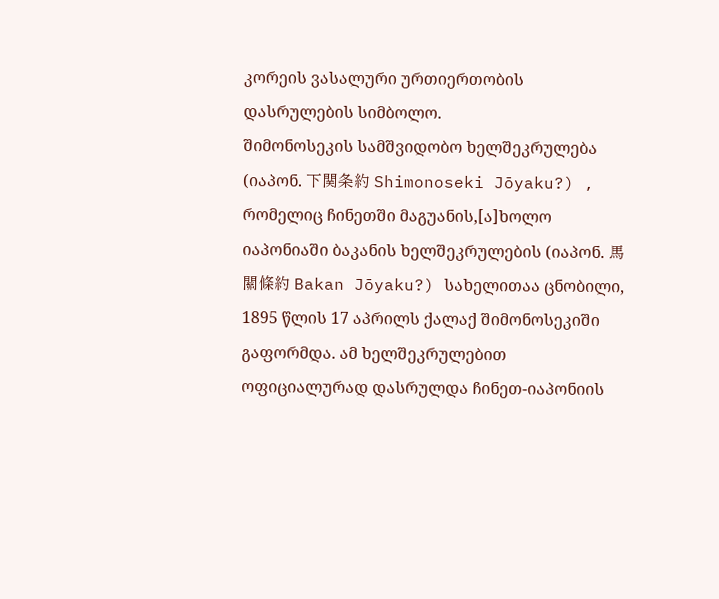კორეის ვასალური ურთიერთობის დასრულების სიმბოლო.
შიმონოსეკის სამშვიდობო ხელშეკრულება (იაპონ. 下関条約 Shimonoseki Jōyaku?) , რომელიც ჩინეთში მაგუანის,[ა]ხოლო იაპონიაში ბაკანის ხელშეკრულების (იაპონ. 馬關條約 Bakan Jōyaku?) სახელითაა ცნობილი, 1895 წლის 17 აპრილს ქალაქ შიმონოსეკიში გაფორმდა. ამ ხელშეკრულებით ოფიციალურად დასრულდა ჩინეთ-იაპონიის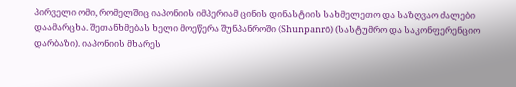პირველი ომი, რომელშიც იაპონიის იმპერიამ ცინის დინასტიის სახმელეთო და საზღვაო ძალები დაამარცხა. შეთანხმებას ხელი მოეწერა შუნპანროში (Shunpanrō) (სასტუმრო და საკონფერენციო დარბაზი). იაპონიის მხარეს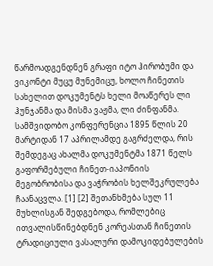წარმოადგენდნენ გრაფი იტო ჰირობუმი და ვიკონტი მუცუ მუნემიცუ, ხოლო ჩინეთის სახელით დოკუმენტს ხელი მოაწერეს ლი ჰუნჯანმა და მისმა ვაჟმა, ლი ძინფანმა.
სამშვიდობო კონფერენცია 1895 წლის 20 მარტიდან 17 აპრილამდე გაგრძელდა, რის შემდეგაც ახალმა დოკუმენტმა 1871 წელს გაფორმებული ჩინეთ-იაპონიის მეგობრობისა და ვაჭრობის ხელშეკრულება ჩაანაცვლა. [1] [2] შეთანხმება სულ 11 მუხლისგან შედგებოდა, რომლებიც ითვალისწინებდნენ კორეასთან ჩინეთის ტრადიციული ვასალური დამოკიდებულების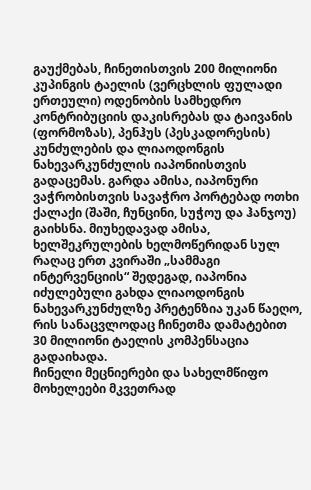გაუქმებას, ჩინეთისთვის 200 მილიონი კუპინგის ტაელის (ვერცხლის ფულადი ერთეული) ოდენობის სამხედრო კონტრიბუციის დაკისრებას და ტაივანის (ფორმოზას), პენჰუს (პესკადორესის) კუნძულების და ლიაოდონგის ნახევარკუნძულის იაპონიისთვის გადაცემას. გარდა ამისა, იაპონური ვაჭრობისთვის სავაჭრო პორტებად ოთხი ქალაქი (შაში, ჩუნცინი, სუჭოუ და ჰანჯოუ) გაიხსნა. მიუხედავად ამისა, ხელშეკრულების ხელმოწერიდან სულ რაღაც ერთ კვირაში „სამმაგი ინტერვენციის“ შედეგად, იაპონია იძულებული გახდა ლიაოდონგის ნახევარკუნძულზე პრეტენზია უკან წაეღო, რის სანაცვლოდაც ჩინეთმა დამატებით 30 მილიონი ტაელის კომპენსაცია გადაიხადა.
ჩინელი მეცნიერები და სახელმწიფო მოხელეები მკვეთრად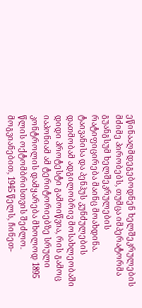ეწინააღმდეგებოდნენ ხელშეკრულების მძიმე პირობებს, თუმცა იმპერატორმა გუანგსუმ ხელშეკრულების რატიფიცირება მაინც მოახდინა. ტაივანისა და პენჰუს კუნძულების დათმობამ ადგილობრივ მოსახლეობაში დიდი პროტესტი გამოიწვია, რის გამოც იაპონიამ ამ ტერიტორიებზე სრული კონტროლის დამყარება მხოლოდ 1895 წლის ოქტომბრისთვის შეძლო. მოგვიანებით, 1945 წელს, ჩინეთ-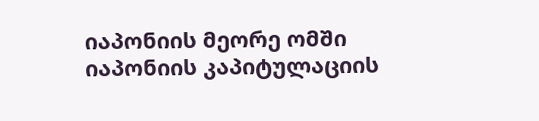იაპონიის მეორე ომში იაპონიის კაპიტულაციის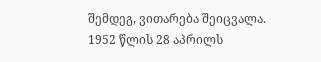შემდეგ, ვითარება შეიცვალა. 1952 წლის 28 აპრილს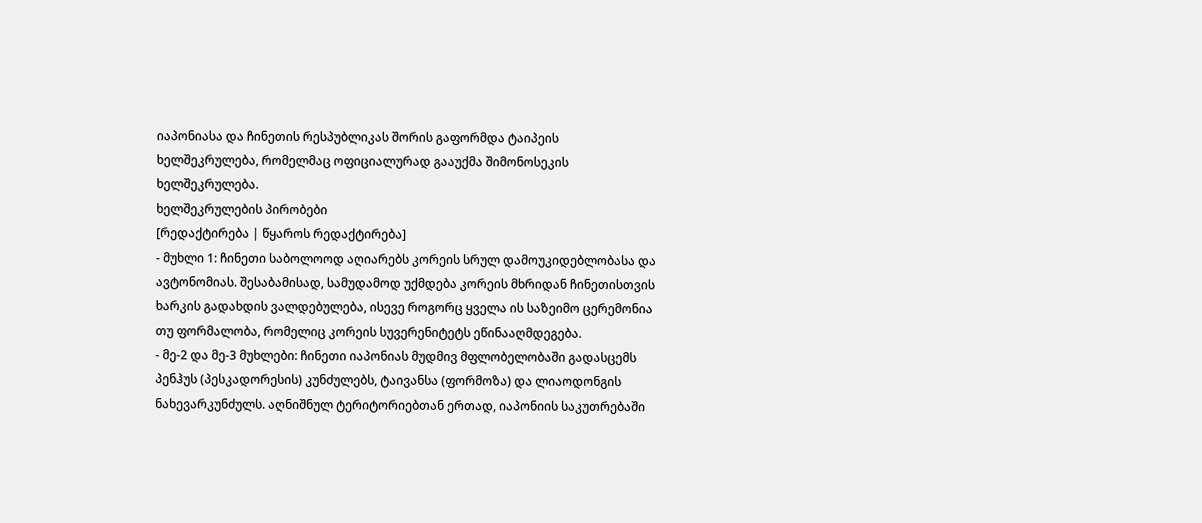იაპონიასა და ჩინეთის რესპუბლიკას შორის გაფორმდა ტაიპეის ხელშეკრულება, რომელმაც ოფიციალურად გააუქმა შიმონოსეკის ხელშეკრულება.
ხელშეკრულების პირობები
[რედაქტირება | წყაროს რედაქტირება]
- მუხლი 1: ჩინეთი საბოლოოდ აღიარებს კორეის სრულ დამოუკიდებლობასა და ავტონომიას. შესაბამისად, სამუდამოდ უქმდება კორეის მხრიდან ჩინეთისთვის ხარკის გადახდის ვალდებულება, ისევე როგორც ყველა ის საზეიმო ცერემონია თუ ფორმალობა, რომელიც კორეის სუვერენიტეტს ეწინააღმდეგება.
- მე-2 და მე-3 მუხლები: ჩინეთი იაპონიას მუდმივ მფლობელობაში გადასცემს პენჰუს (პესკადორესის) კუნძულებს, ტაივანსა (ფორმოზა) და ლიაოდონგის ნახევარკუნძულს. აღნიშნულ ტერიტორიებთან ერთად, იაპონიის საკუთრებაში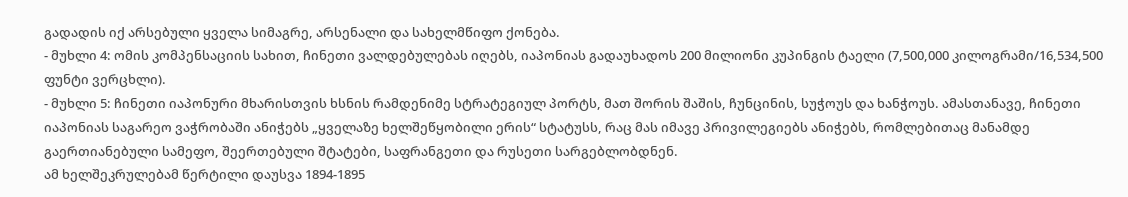გადადის იქ არსებული ყველა სიმაგრე, არსენალი და სახელმწიფო ქონება.
- მუხლი 4: ომის კომპენსაციის სახით, ჩინეთი ვალდებულებას იღებს, იაპონიას გადაუხადოს 200 მილიონი კუპინგის ტაელი (7,500,000 კილოგრამი/16,534,500 ფუნტი ვერცხლი).
- მუხლი 5: ჩინეთი იაპონური მხარისთვის ხსნის რამდენიმე სტრატეგიულ პორტს, მათ შორის შაშის, ჩუნცინის, სუჭოუს და ხანჭოუს. ამასთანავე, ჩინეთი იაპონიას საგარეო ვაჭრობაში ანიჭებს „ყველაზე ხელშეწყობილი ერის“ სტატუსს, რაც მას იმავე პრივილეგიებს ანიჭებს, რომლებითაც მანამდე გაერთიანებული სამეფო, შეერთებული შტატები, საფრანგეთი და რუსეთი სარგებლობდნენ.
ამ ხელშეკრულებამ წერტილი დაუსვა 1894-1895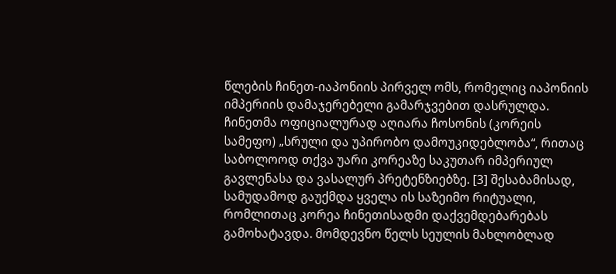წლების ჩინეთ-იაპონიის პირველ ომს, რომელიც იაპონიის იმპერიის დამაჯერებელი გამარჯვებით დასრულდა.
ჩინეთმა ოფიციალურად აღიარა ჩოსონის (კორეის სამეფო) „სრული და უპირობო დამოუკიდებლობა“, რითაც საბოლოოდ თქვა უარი კორეაზე საკუთარ იმპერიულ გავლენასა და ვასალურ პრეტენზიებზე. [3] შესაბამისად, სამუდამოდ გაუქმდა ყველა ის საზეიმო რიტუალი, რომლითაც კორეა ჩინეთისადმი დაქვემდებარებას გამოხატავდა. მომდევნო წელს სეულის მახლობლად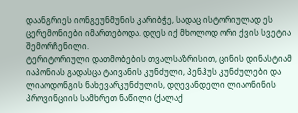დაანგრიეს იონგეუნმუნის კარიბჭე, სადაც ისტორიულად ეს ცერემონიები იმართებოდა. დღეს იქ მხოლოდ ორი ქვის სვეტია შემორჩენილი.
ტერიტორიული დათმობების თვალსაზრისით, ცინის დინასტიამ იაპონიას გადასცა ტაივანის კუნძული, პენჰუს კუნძულები და ლიაოდონგის ნახევარკუნძულის, დღევანდელი ლიაონინის პროვინციის სამხრეთ ნაწილი (ქალაქ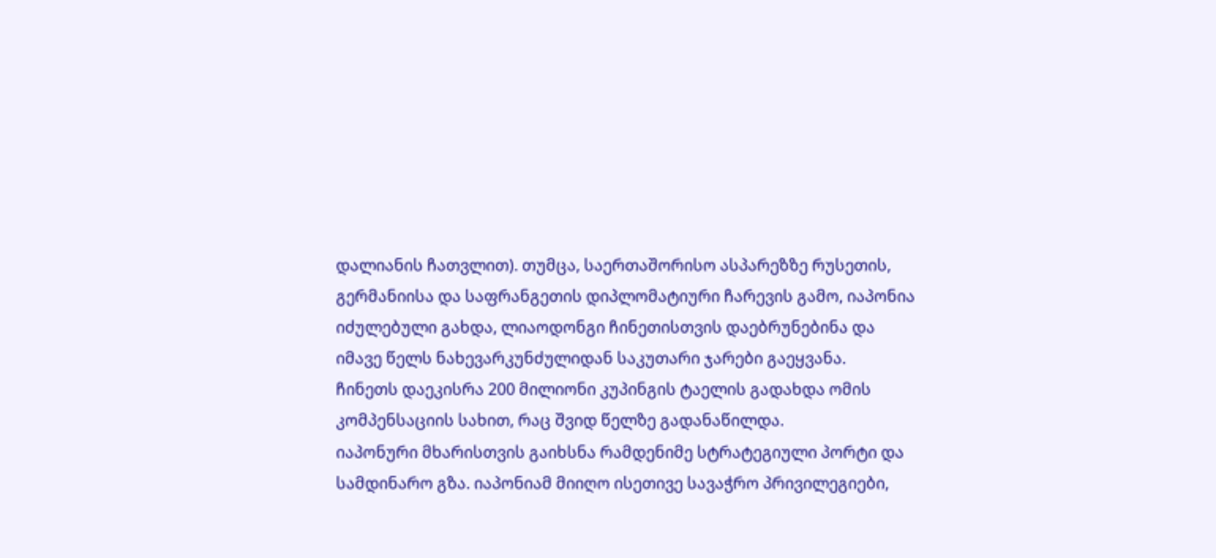დალიანის ჩათვლით). თუმცა, საერთაშორისო ასპარეზზე რუსეთის, გერმანიისა და საფრანგეთის დიპლომატიური ჩარევის გამო, იაპონია იძულებული გახდა, ლიაოდონგი ჩინეთისთვის დაებრუნებინა და იმავე წელს ნახევარკუნძულიდან საკუთარი ჯარები გაეყვანა.
ჩინეთს დაეკისრა 200 მილიონი კუპინგის ტაელის გადახდა ომის კომპენსაციის სახით, რაც შვიდ წელზე გადანაწილდა.
იაპონური მხარისთვის გაიხსნა რამდენიმე სტრატეგიული პორტი და სამდინარო გზა. იაპონიამ მიიღო ისეთივე სავაჭრო პრივილეგიები,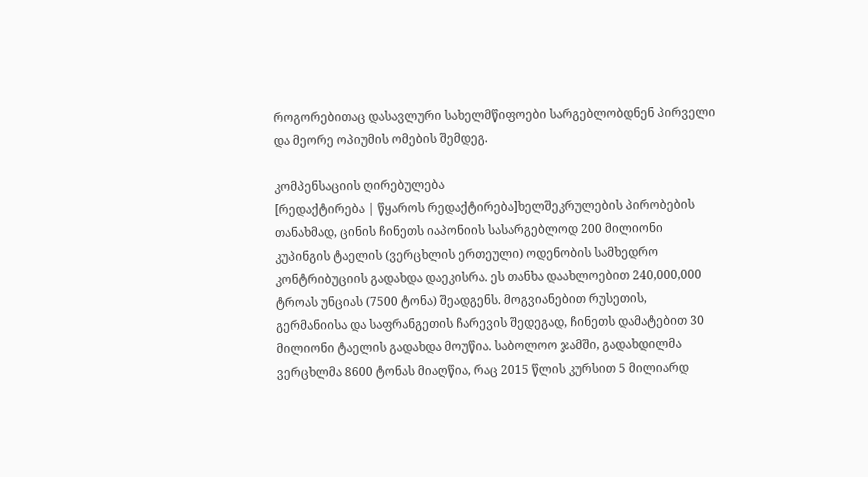როგორებითაც დასავლური სახელმწიფოები სარგებლობდნენ პირველი და მეორე ოპიუმის ომების შემდეგ.

კომპენსაციის ღირებულება
[რედაქტირება | წყაროს რედაქტირება]ხელშეკრულების პირობების თანახმად, ცინის ჩინეთს იაპონიის სასარგებლოდ 200 მილიონი კუპინგის ტაელის (ვერცხლის ერთეული) ოდენობის სამხედრო კონტრიბუციის გადახდა დაეკისრა. ეს თანხა დაახლოებით 240,000,000 ტროას უნციას (7500 ტონა) შეადგენს. მოგვიანებით რუსეთის, გერმანიისა და საფრანგეთის ჩარევის შედეგად, ჩინეთს დამატებით 30 მილიონი ტაელის გადახდა მოუწია. საბოლოო ჯამში, გადახდილმა ვერცხლმა 8600 ტონას მიაღწია, რაც 2015 წლის კურსით 5 მილიარდ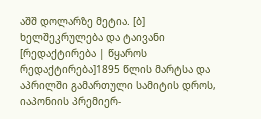აშშ დოლარზე მეტია. [ბ]
ხელშეკრულება და ტაივანი
[რედაქტირება | წყაროს რედაქტირება]1895 წლის მარტსა და აპრილში გამართული სამიტის დროს, იაპონიის პრემიერ-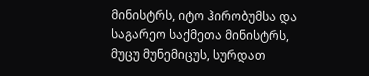მინისტრს, იტო ჰირობუმსა და საგარეო საქმეთა მინისტრს, მუცუ მუნემიცუს, სურდათ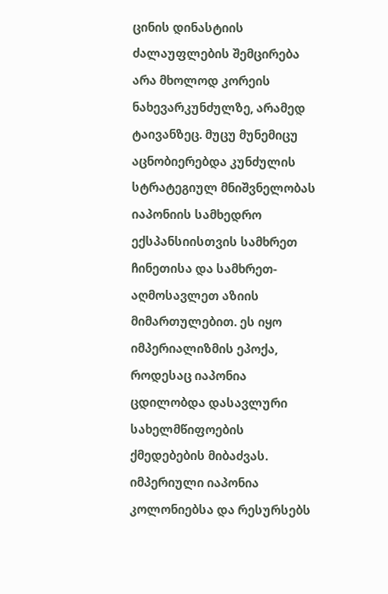ცინის დინასტიის ძალაუფლების შემცირება არა მხოლოდ კორეის ნახევარკუნძულზე, არამედ ტაივანზეც. მუცუ მუნემიცუ აცნობიერებდა კუნძულის სტრატეგიულ მნიშვნელობას იაპონიის სამხედრო ექსპანსიისთვის სამხრეთ ჩინეთისა და სამხრეთ-აღმოსავლეთ აზიის მიმართულებით. ეს იყო იმპერიალიზმის ეპოქა, როდესაც იაპონია ცდილობდა დასავლური სახელმწიფოების ქმედებების მიბაძვას. იმპერიული იაპონია კოლონიებსა და რესურსებს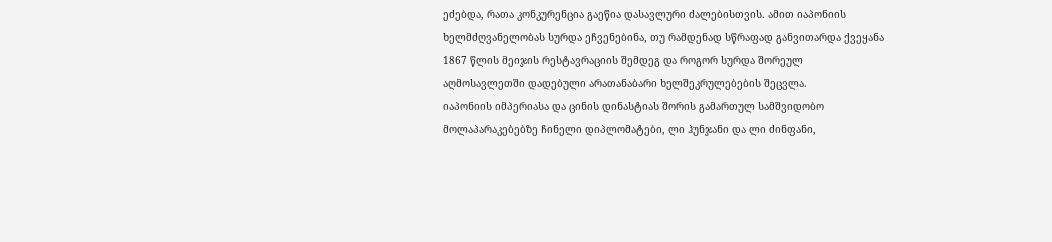ეძებდა, რათა კონკურენცია გაეწია დასავლური ძალებისთვის. ამით იაპონიის ხელმძღვანელობას სურდა ეჩვენებინა, თუ რამდენად სწრაფად განვითარდა ქვეყანა 1867 წლის მეიჯის რესტავრაციის შემდეგ და როგორ სურდა შორეულ აღმოსავლეთში დადებული არათანაბარი ხელშეკრულებების შეცვლა.
იაპონიის იმპერიასა და ცინის დინასტიას შორის გამართულ სამშვიდობო მოლაპარაკებებზე ჩინელი დიპლომატები, ლი ჰუნჯანი და ლი ძინფანი,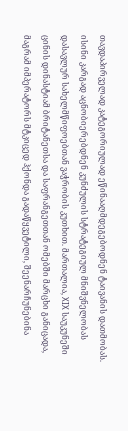თავდაპირველად კატეგორიულად ეწინააღმდეგებოდნენ ტაივანის დათმობას. ისინი კარგად აცნობიერებდნენ კუნძულის სტრატეგიულ მნიშვნელობას დასავლურ სახელმწიფოებთან ვაჭრობის კუთხით. მართალია, XIX საუკუნეში ცინის დინასტიამ ბრიტანეთსა და საფრანგეთთან ომებში მარცხი განიცადა, მაგრამ იმპერატორს მტკიცედ ჰქონდა გადაწყვეტილი, შეენარჩუნებინა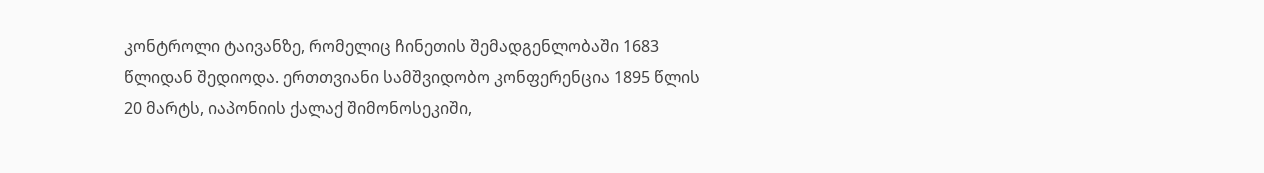კონტროლი ტაივანზე, რომელიც ჩინეთის შემადგენლობაში 1683 წლიდან შედიოდა. ერთთვიანი სამშვიდობო კონფერენცია 1895 წლის 20 მარტს, იაპონიის ქალაქ შიმონოსეკიში,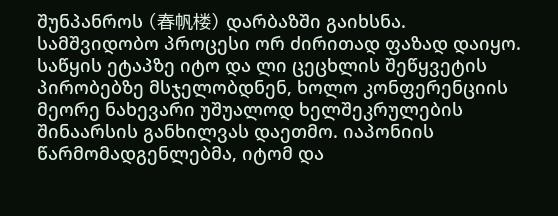შუნპანროს (春帆楼) დარბაზში გაიხსნა.
სამშვიდობო პროცესი ორ ძირითად ფაზად დაიყო. საწყის ეტაპზე იტო და ლი ცეცხლის შეწყვეტის პირობებზე მსჯელობდნენ, ხოლო კონფერენციის მეორე ნახევარი უშუალოდ ხელშეკრულების შინაარსის განხილვას დაეთმო. იაპონიის წარმომადგენლებმა, იტომ და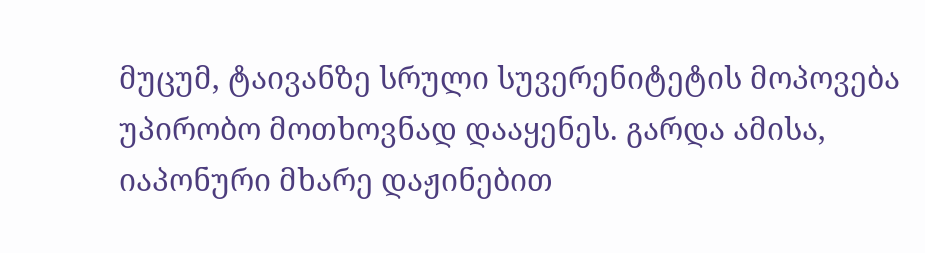მუცუმ, ტაივანზე სრული სუვერენიტეტის მოპოვება უპირობო მოთხოვნად დააყენეს. გარდა ამისა, იაპონური მხარე დაჟინებით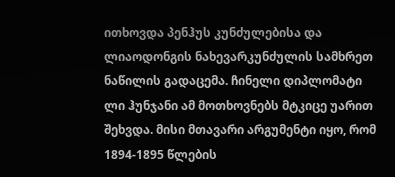ითხოვდა პენჰუს კუნძულებისა და ლიაოდონგის ნახევარკუნძულის სამხრეთ ნაწილის გადაცემა. ჩინელი დიპლომატი ლი ჰუნჯანი ამ მოთხოვნებს მტკიცე უარით შეხვდა. მისი მთავარი არგუმენტი იყო, რომ 1894-1895 წლების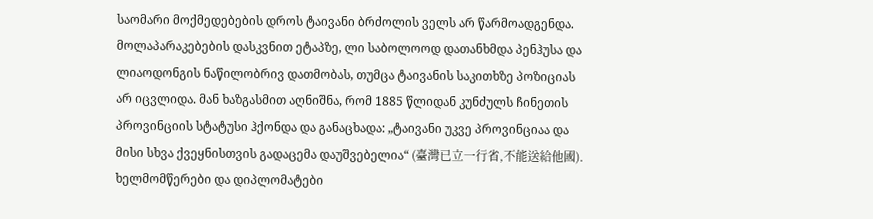საომარი მოქმედებების დროს ტაივანი ბრძოლის ველს არ წარმოადგენდა. მოლაპარაკებების დასკვნით ეტაპზე, ლი საბოლოოდ დათანხმდა პენჰუსა და ლიაოდონგის ნაწილობრივ დათმობას, თუმცა ტაივანის საკითხზე პოზიციას არ იცვლიდა. მან ხაზგასმით აღნიშნა, რომ 1885 წლიდან კუნძულს ჩინეთის პროვინციის სტატუსი ჰქონდა და განაცხადა: „ტაივანი უკვე პროვინციაა და მისი სხვა ქვეყნისთვის გადაცემა დაუშვებელია“ (臺灣已立一行省,不能送給他國).
ხელმომწერები და დიპლომატები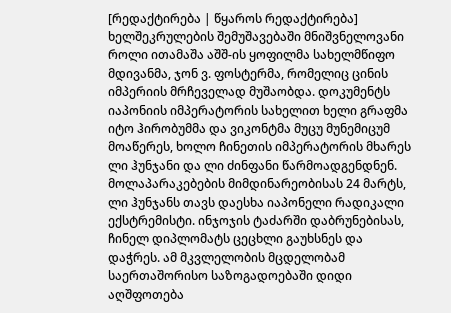[რედაქტირება | წყაროს რედაქტირება]
ხელშეკრულების შემუშავებაში მნიშვნელოვანი როლი ითამაშა აშშ-ის ყოფილმა სახელმწიფო მდივანმა, ჯონ ვ. ფოსტერმა, რომელიც ცინის იმპერიის მრჩეველად მუშაობდა. დოკუმენტს იაპონიის იმპერატორის სახელით ხელი გრაფმა იტო ჰირობუმმა და ვიკონტმა მუცუ მუნემიცუმ მოაწერეს, ხოლო ჩინეთის იმპერატორის მხარეს ლი ჰუნჯანი და ლი ძინფანი წარმოადგენდნენ. მოლაპარაკებების მიმდინარეობისას 24 მარტს, ლი ჰუნჯანს თავს დაესხა იაპონელი რადიკალი ექსტრემისტი. ინჯოჯის ტაძარში დაბრუნებისას, ჩინელ დიპლომატს ცეცხლი გაუხსნეს და დაჭრეს. ამ მკვლელობის მცდელობამ საერთაშორისო საზოგადოებაში დიდი აღშფოთება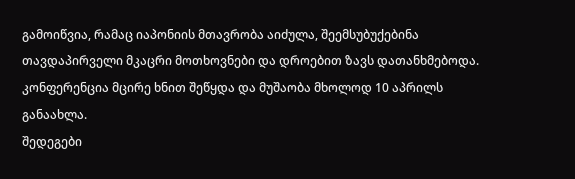გამოიწვია, რამაც იაპონიის მთავრობა აიძულა, შეემსუბუქებინა თავდაპირველი მკაცრი მოთხოვნები და დროებით ზავს დათანხმებოდა. კონფერენცია მცირე ხნით შეწყდა და მუშაობა მხოლოდ 10 აპრილს განაახლა.
შედეგები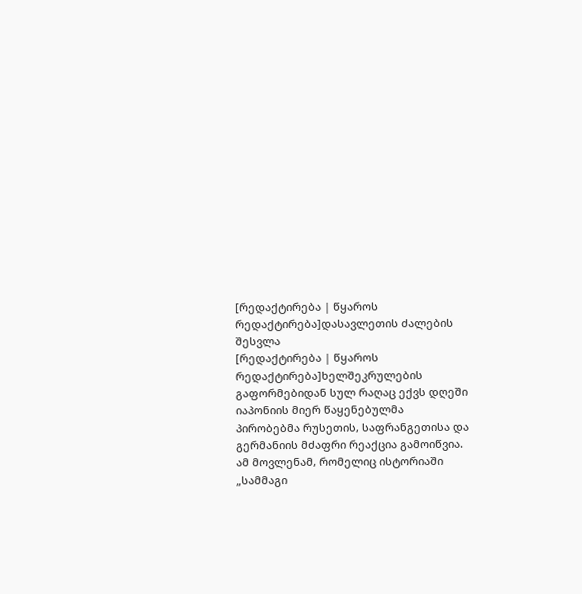[რედაქტირება | წყაროს რედაქტირება]დასავლეთის ძალების შესვლა
[რედაქტირება | წყაროს რედაქტირება]ხელშეკრულების გაფორმებიდან სულ რაღაც ექვს დღეში იაპონიის მიერ წაყენებულმა პირობებმა რუსეთის, საფრანგეთისა და გერმანიის მძაფრი რეაქცია გამოიწვია. ამ მოვლენამ, რომელიც ისტორიაში „სამმაგი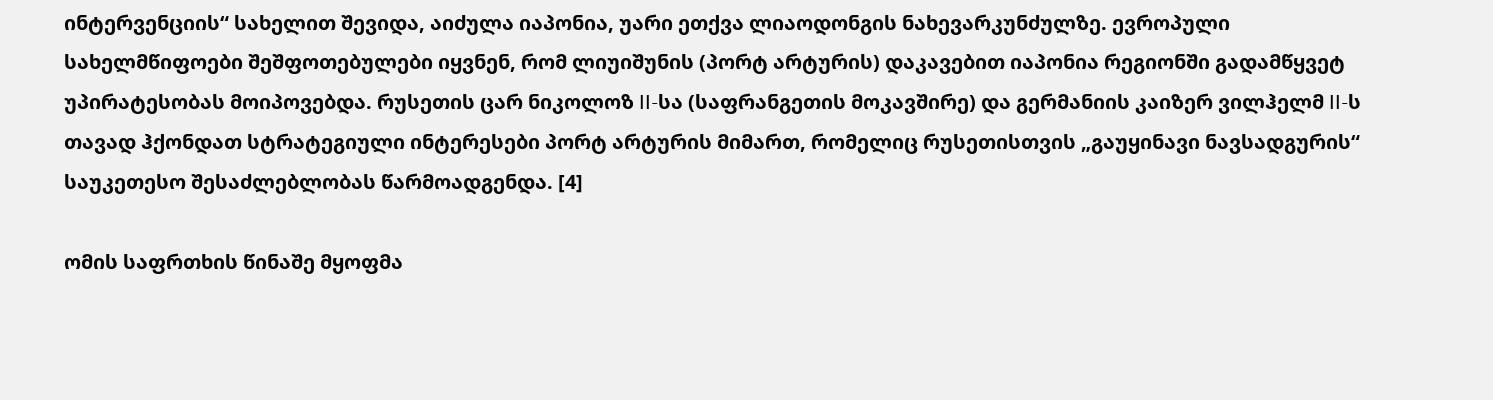ინტერვენციის“ სახელით შევიდა, აიძულა იაპონია, უარი ეთქვა ლიაოდონგის ნახევარკუნძულზე. ევროპული სახელმწიფოები შეშფოთებულები იყვნენ, რომ ლიუიშუნის (პორტ არტურის) დაკავებით იაპონია რეგიონში გადამწყვეტ უპირატესობას მოიპოვებდა. რუსეთის ცარ ნიკოლოზ II-სა (საფრანგეთის მოკავშირე) და გერმანიის კაიზერ ვილჰელმ II-ს თავად ჰქონდათ სტრატეგიული ინტერესები პორტ არტურის მიმართ, რომელიც რუსეთისთვის „გაუყინავი ნავსადგურის“ საუკეთესო შესაძლებლობას წარმოადგენდა. [4]

ომის საფრთხის წინაშე მყოფმა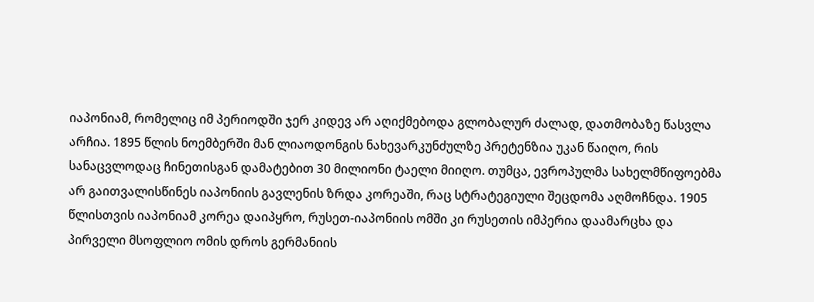იაპონიამ, რომელიც იმ პერიოდში ჯერ კიდევ არ აღიქმებოდა გლობალურ ძალად, დათმობაზე წასვლა არჩია. 1895 წლის ნოემბერში მან ლიაოდონგის ნახევარკუნძულზე პრეტენზია უკან წაიღო, რის სანაცვლოდაც ჩინეთისგან დამატებით 30 მილიონი ტაელი მიიღო. თუმცა, ევროპულმა სახელმწიფოებმა არ გაითვალისწინეს იაპონიის გავლენის ზრდა კორეაში, რაც სტრატეგიული შეცდომა აღმოჩნდა. 1905 წლისთვის იაპონიამ კორეა დაიპყრო, რუსეთ-იაპონიის ომში კი რუსეთის იმპერია დაამარცხა და პირველი მსოფლიო ომის დროს გერმანიის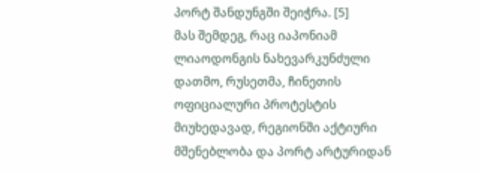პორტ შანდუნგში შეიჭრა. [5]
მას შემდეგ, რაც იაპონიამ ლიაოდონგის ნახევარკუნძული დათმო, რუსეთმა, ჩინეთის ოფიციალური პროტესტის მიუხედავად, რეგიონში აქტიური მშენებლობა და პორტ არტურიდან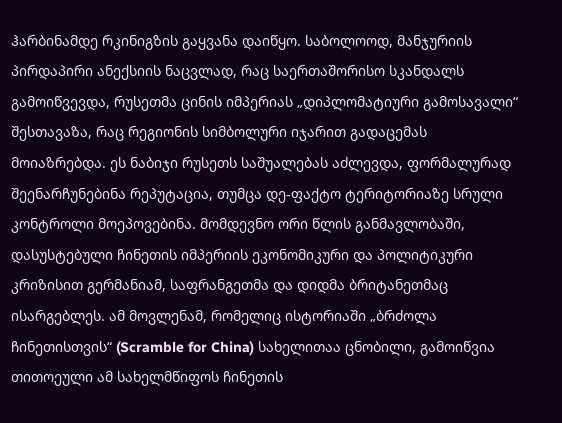ჰარბინამდე რკინიგზის გაყვანა დაიწყო. საბოლოოდ, მანჯურიის პირდაპირი ანექსიის ნაცვლად, რაც საერთაშორისო სკანდალს გამოიწვევდა, რუსეთმა ცინის იმპერიას „დიპლომატიური გამოსავალი“ შესთავაზა, რაც რეგიონის სიმბოლური იჯარით გადაცემას მოიაზრებდა. ეს ნაბიჯი რუსეთს საშუალებას აძლევდა, ფორმალურად შეენარჩუნებინა რეპუტაცია, თუმცა დე-ფაქტო ტერიტორიაზე სრული კონტროლი მოეპოვებინა. მომდევნო ორი წლის განმავლობაში, დასუსტებული ჩინეთის იმპერიის ეკონომიკური და პოლიტიკური კრიზისით გერმანიამ, საფრანგეთმა და დიდმა ბრიტანეთმაც ისარგებლეს. ამ მოვლენამ, რომელიც ისტორიაში „ბრძოლა ჩინეთისთვის“ (Scramble for China) სახელითაა ცნობილი, გამოიწვია თითოეული ამ სახელმწიფოს ჩინეთის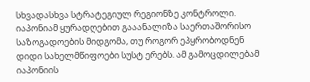სხვადასხვა სტრატეგიულ რეგიონზე კონტროლი. იაპონიამ ყურადღებით გააანალიზა საერთაშორისო საზოგადოების მიდგომა, თუ როგორ ეპყრობოდნენ დიდი სახელმწიფოები სუსტ ერებს. ამ გამოცდილებამ იაპონიის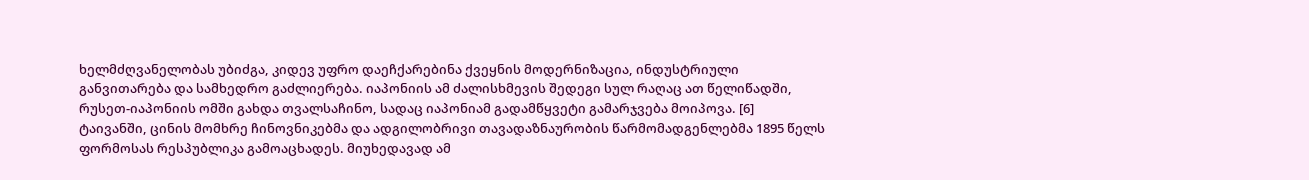ხელმძღვანელობას უბიძგა, კიდევ უფრო დაეჩქარებინა ქვეყნის მოდერნიზაცია, ინდუსტრიული განვითარება და სამხედრო გაძლიერება. იაპონიის ამ ძალისხმევის შედეგი სულ რაღაც ათ წელიწადში, რუსეთ-იაპონიის ომში გახდა თვალსაჩინო, სადაც იაპონიამ გადამწყვეტი გამარჯვება მოიპოვა. [6]
ტაივანში, ცინის მომხრე ჩინოვნიკებმა და ადგილობრივი თავადაზნაურობის წარმომადგენლებმა 1895 წელს ფორმოსას რესპუბლიკა გამოაცხადეს. მიუხედავად ამ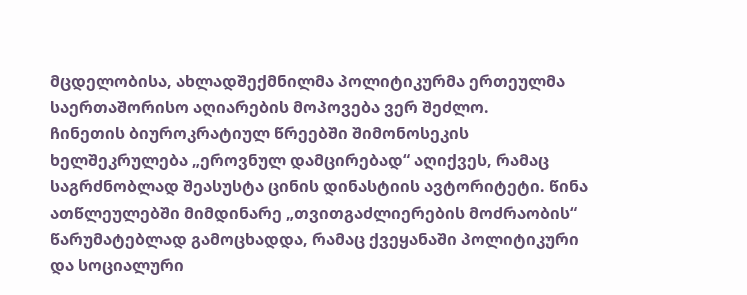მცდელობისა, ახლადშექმნილმა პოლიტიკურმა ერთეულმა საერთაშორისო აღიარების მოპოვება ვერ შეძლო.
ჩინეთის ბიუროკრატიულ წრეებში შიმონოსეკის ხელშეკრულება „ეროვნულ დამცირებად“ აღიქვეს, რამაც საგრძნობლად შეასუსტა ცინის დინასტიის ავტორიტეტი. წინა ათწლეულებში მიმდინარე „თვითგაძლიერების მოძრაობის“ წარუმატებლად გამოცხადდა, რამაც ქვეყანაში პოლიტიკური და სოციალური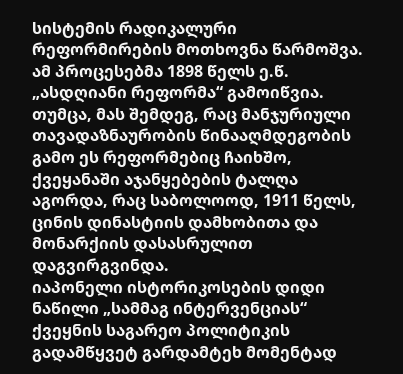სისტემის რადიკალური რეფორმირების მოთხოვნა წარმოშვა. ამ პროცესებმა 1898 წელს ე.წ. „ასდღიანი რეფორმა“ გამოიწვია. თუმცა, მას შემდეგ, რაც მანჯურიული თავადაზნაურობის წინააღმდეგობის გამო ეს რეფორმებიც ჩაიხშო, ქვეყანაში აჯანყებების ტალღა აგორდა, რაც საბოლოოდ, 1911 წელს, ცინის დინასტიის დამხობითა და მონარქიის დასასრულით დაგვირგვინდა.
იაპონელი ისტორიკოსების დიდი ნაწილი „სამმაგ ინტერვენციას“ ქვეყნის საგარეო პოლიტიკის გადამწყვეტ გარდამტეხ მომენტად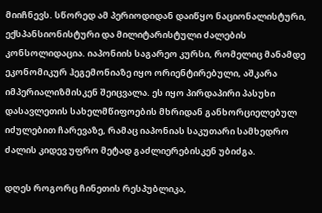მიიჩნევს. სწორედ ამ პერიოდიდან დაიწყო ნაციონალისტური, ექსპანსიონისტური და მილიტარისტული ძალების კონსოლიდაცია. იაპონიის საგარეო კურსი, რომელიც მანამდე ეკონომიკურ ჰეგემონიაზე იყო ორიენტირებული, აშკარა იმპერიალიზმისკენ შეიცვალა. ეს იყო პირდაპირი პასუხი დასავლეთის სახელმწიფოების მხრიდან განხორციელებულ იძულებით ჩარევაზე, რამაც იაპონიას საკუთარი სამხედრო ძალის კიდევ უფრო მეტად გაძლიერებისკენ უბიძგა.

დღეს როგორც ჩინეთის რესპუბლიკა,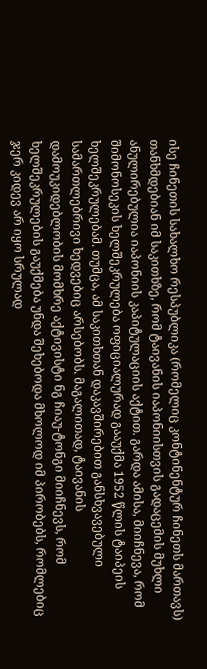ისე ჩინეთის სახალხო რესპუბლიკა (რომელიც კონტინენტურ ჩინეთს მართავს) თანხმდებიან იმ საკითხზე, რომ ტაივანის იაპონიისთვის გადაცემის მუხლი ანულირებულია იაპონიის კაპიტულაციის აქტით. გარდა ამისა, მიიჩნევა, რომ შიმონოსეკის ხელშეკრულება ოფიციალურად გააუქმა 1952 წლის ტაიპეის ხელშეკრულებამ. თუმცა, ამ საკითხთან დაკავშირებით განსხვავებული სამართლებრივი ხედვებიც არსებობს. მაგალითად, ტაივანის დამოუკიდებლობის მომხრე აქტივისტი ნგ ჩიაუ-ტონგი მიიჩნევს, რომ ხელშეკრულების გაუქმება უნდა შეხებოდა მხოლოდ იმ პირობებს, რომლებიც ჯერ კიდევ არ იყო სრულად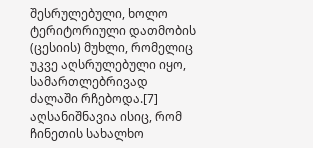შესრულებული, ხოლო ტერიტორიული დათმობის (ცესიის) მუხლი, რომელიც უკვე აღსრულებული იყო, სამართლებრივად ძალაში რჩებოდა.[7] აღსანიშნავია ისიც, რომ ჩინეთის სახალხო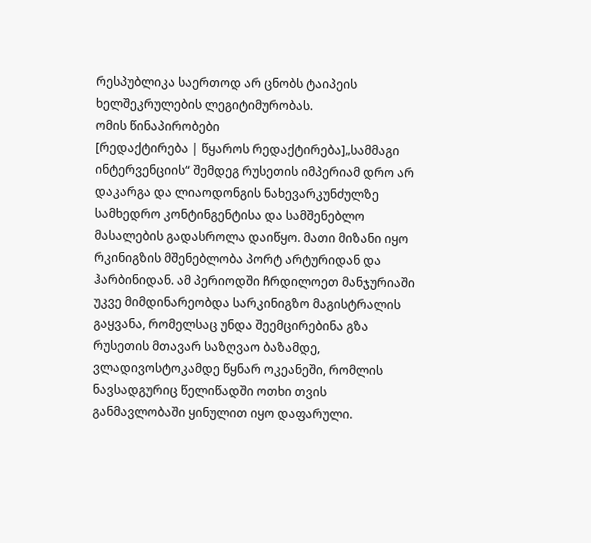რესპუბლიკა საერთოდ არ ცნობს ტაიპეის ხელშეკრულების ლეგიტიმურობას.
ომის წინაპირობები
[რედაქტირება | წყაროს რედაქტირება]„სამმაგი ინტერვენციის“ შემდეგ რუსეთის იმპერიამ დრო არ დაკარგა და ლიაოდონგის ნახევარკუნძულზე სამხედრო კონტინგენტისა და სამშენებლო მასალების გადასროლა დაიწყო. მათი მიზანი იყო რკინიგზის მშენებლობა პორტ არტურიდან და ჰარბინიდან. ამ პერიოდში ჩრდილოეთ მანჯურიაში უკვე მიმდინარეობდა სარკინიგზო მაგისტრალის გაყვანა, რომელსაც უნდა შეემცირებინა გზა რუსეთის მთავარ საზღვაო ბაზამდე, ვლადივოსტოკამდე წყნარ ოკეანეში, რომლის ნავსადგურიც წელიწადში ოთხი თვის განმავლობაში ყინულით იყო დაფარული.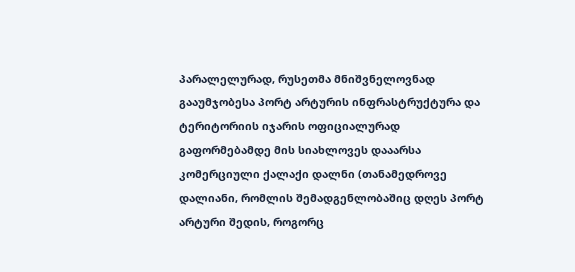პარალელურად, რუსეთმა მნიშვნელოვნად გააუმჯობესა პორტ არტურის ინფრასტრუქტურა და ტერიტორიის იჯარის ოფიციალურად გაფორმებამდე მის სიახლოვეს დააარსა კომერციული ქალაქი დალნი (თანამედროვე დალიანი, რომლის შემადგენლობაშიც დღეს პორტ არტური შედის, როგორც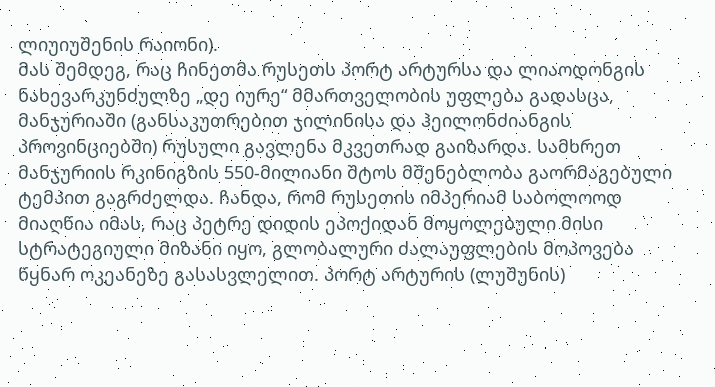ლიუიუშენის რაიონი).
მას შემდეგ, რაც ჩინეთმა რუსეთს პორტ არტურსა და ლიაოდონგის ნახევარკუნძულზე „დე იურე“ მმართველობის უფლება გადასცა, მანჯურიაში (განსაკუთრებით ჯილინისა და ჰეილონძიანგის პროვინციებში) რუსული გავლენა მკვეთრად გაიზარდა. სამხრეთ მანჯურიის რკინიგზის 550-მილიანი შტოს მშენებლობა გაორმაგებული ტემპით გაგრძელდა. ჩანდა, რომ რუსეთის იმპერიამ საბოლოოდ მიაღწია იმას, რაც პეტრე დიდის ეპოქიდან მოყოლებული მისი სტრატეგიული მიზანი იყო, გლობალური ძალაუფლების მოპოვება წყნარ ოკეანეზე გასასვლელით. პორტ არტურის (ლუშუნის)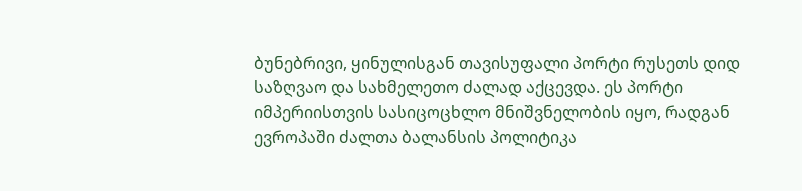ბუნებრივი, ყინულისგან თავისუფალი პორტი რუსეთს დიდ საზღვაო და სახმელეთო ძალად აქცევდა. ეს პორტი იმპერიისთვის სასიცოცხლო მნიშვნელობის იყო, რადგან ევროპაში ძალთა ბალანსის პოლიტიკა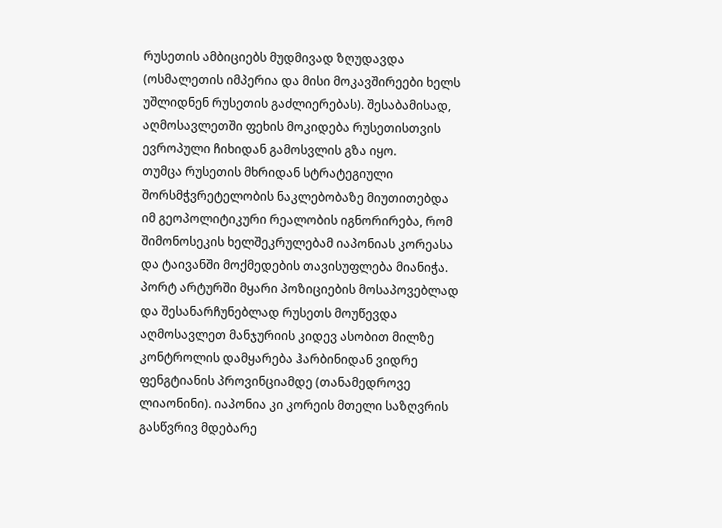რუსეთის ამბიციებს მუდმივად ზღუდავდა (ოსმალეთის იმპერია და მისი მოკავშირეები ხელს უშლიდნენ რუსეთის გაძლიერებას). შესაბამისად, აღმოსავლეთში ფეხის მოკიდება რუსეთისთვის ევროპული ჩიხიდან გამოსვლის გზა იყო.
თუმცა რუსეთის მხრიდან სტრატეგიული შორსმჭვრეტელობის ნაკლებობაზე მიუთითებდა იმ გეოპოლიტიკური რეალობის იგნორირება, რომ შიმონოსეკის ხელშეკრულებამ იაპონიას კორეასა და ტაივანში მოქმედების თავისუფლება მიანიჭა. პორტ არტურში მყარი პოზიციების მოსაპოვებლად და შესანარჩუნებლად რუსეთს მოუწევდა აღმოსავლეთ მანჯურიის კიდევ ასობით მილზე კონტროლის დამყარება ჰარბინიდან ვიდრე ფენგტიანის პროვინციამდე (თანამედროვე ლიაონინი). იაპონია კი კორეის მთელი საზღვრის გასწვრივ მდებარე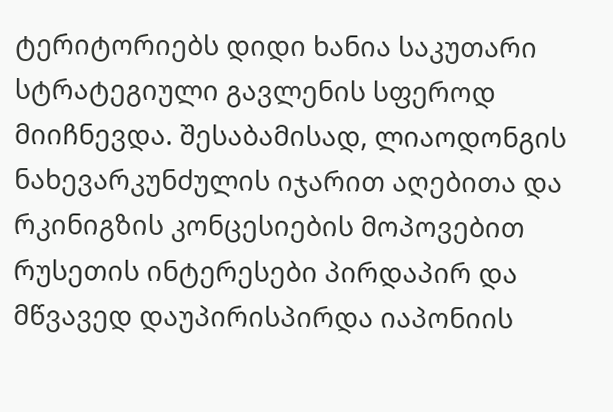ტერიტორიებს დიდი ხანია საკუთარი სტრატეგიული გავლენის სფეროდ მიიჩნევდა. შესაბამისად, ლიაოდონგის ნახევარკუნძულის იჯარით აღებითა და რკინიგზის კონცესიების მოპოვებით რუსეთის ინტერესები პირდაპირ და მწვავედ დაუპირისპირდა იაპონიის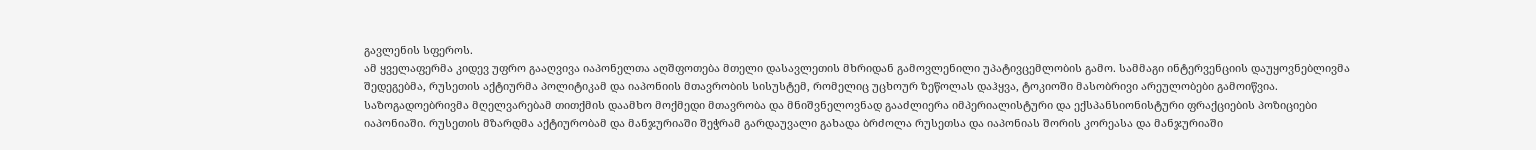გავლენის სფეროს.
ამ ყველაფერმა კიდევ უფრო გააღვივა იაპონელთა აღშფოთება მთელი დასავლეთის მხრიდან გამოვლენილი უპატივცემლობის გამო. სამმაგი ინტერვენციის დაუყოვნებლივმა შედეგებმა, რუსეთის აქტიურმა პოლიტიკამ და იაპონიის მთავრობის სისუსტემ, რომელიც უცხოურ ზეწოლას დაჰყვა, ტოკიოში მასობრივი არეულობები გამოიწვია. საზოგადოებრივმა მღელვარებამ თითქმის დაამხო მოქმედი მთავრობა და მნიშვნელოვნად გააძლიერა იმპერიალისტური და ექსპანსიონისტური ფრაქციების პოზიციები იაპონიაში. რუსეთის მზარდმა აქტიურობამ და მანჯურიაში შეჭრამ გარდაუვალი გახადა ბრძოლა რუსეთსა და იაპონიას შორის კორეასა და მანჯურიაში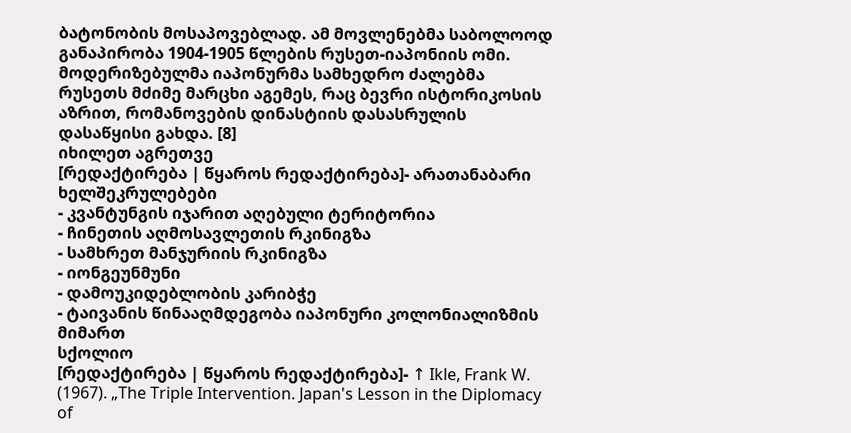ბატონობის მოსაპოვებლად. ამ მოვლენებმა საბოლოოდ განაპირობა 1904-1905 წლების რუსეთ-იაპონიის ომი. მოდერიზებულმა იაპონურმა სამხედრო ძალებმა რუსეთს მძიმე მარცხი აგემეს, რაც ბევრი ისტორიკოსის აზრით, რომანოვების დინასტიის დასასრულის დასაწყისი გახდა. [8]
იხილეთ აგრეთვე
[რედაქტირება | წყაროს რედაქტირება]- არათანაბარი ხელშეკრულებები
- კვანტუნგის იჯარით აღებული ტერიტორია
- ჩინეთის აღმოსავლეთის რკინიგზა
- სამხრეთ მანჯურიის რკინიგზა
- იონგეუნმუნი
- დამოუკიდებლობის კარიბჭე
- ტაივანის წინააღმდეგობა იაპონური კოლონიალიზმის მიმართ
სქოლიო
[რედაქტირება | წყაროს რედაქტირება]- ↑ Ikle, Frank W. (1967). „The Triple Intervention. Japan's Lesson in the Diplomacy of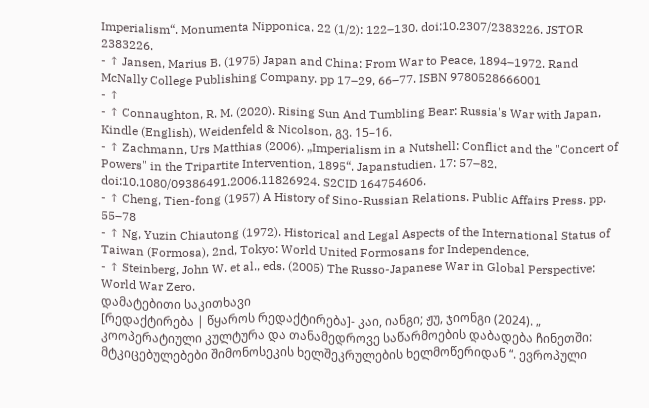Imperialism“. Monumenta Nipponica. 22 (1/2): 122–130. doi:10.2307/2383226. JSTOR 2383226.
- ↑ Jansen, Marius B. (1975) Japan and China: From War to Peace, 1894–1972. Rand McNally College Publishing Company. pp 17–29, 66–77. ISBN 9780528666001
- ↑
- ↑ Connaughton, R. M. (2020). Rising Sun And Tumbling Bear: Russia's War with Japan, Kindle (English), Weidenfeld & Nicolson, გვ. 15–16.
- ↑ Zachmann, Urs Matthias (2006). „Imperialism in a Nutshell: Conflict and the "Concert of Powers" in the Tripartite Intervention, 1895“. Japanstudien. 17: 57–82. doi:10.1080/09386491.2006.11826924. S2CID 164754606.
- ↑ Cheng, Tien-fong (1957) A History of Sino-Russian Relations. Public Affairs Press. pp. 55–78
- ↑ Ng, Yuzin Chiautong (1972). Historical and Legal Aspects of the International Status of Taiwan (Formosa), 2nd, Tokyo: World United Formosans for Independence.
- ↑ Steinberg, John W. et al., eds. (2005) The Russo-Japanese War in Global Perspective: World War Zero.
დამატებითი საკითხავი
[რედაქტირება | წყაროს რედაქტირება]- კაი, იანგი; ჟუ, ჯიონგი (2024). „ კოოპერატიული კულტურა და თანამედროვე საწარმოების დაბადება ჩინეთში: მტკიცებულებები შიმონოსეკის ხელშეკრულების ხელმოწერიდან “. ევროპული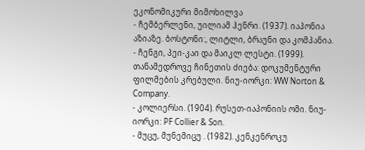ეკონომიკური მიმოხილვა
- ჩემბერლენი, უილიამ ჰენრი. (1937). იაპონია აზიაზე. ბოსტონი:, ლიტლი, ბრაუნი და კომპანია.
- ჩენგი, პეი-კაი და მაიკლ ლესტი. (1999). თანამედროვე ჩინეთის ძიება: დოკუმენტური ფილმების კრებული. ნიუ-იორკი: WW Norton & Company.
- კოლიერსი. (1904). რუსეთ-იაპონიის ომი. ნიუ-იორკი: PF Collier & Son.
- მუცუ, მუნემიცუ . (1982). კენკენროკუ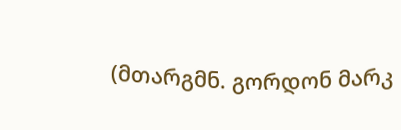(მთარგმნ. გორდონ მარკ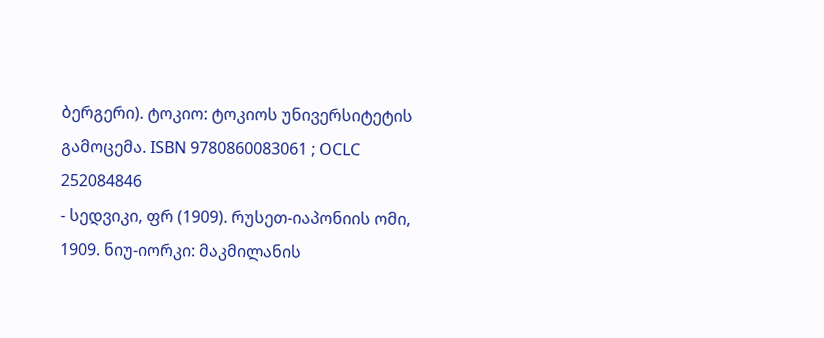ბერგერი). ტოკიო: ტოკიოს უნივერსიტეტის გამოცემა. ISBN 9780860083061 ; OCLC 252084846
- სედვიკი, ფრ (1909). რუსეთ-იაპონიის ომი, 1909. ნიუ-იორკი: მაკმილანის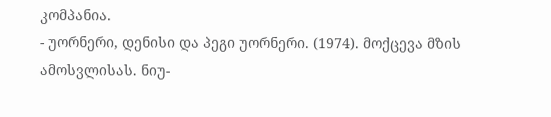კომპანია.
- უორნერი, დენისი და პეგი უორნერი. (1974). მოქცევა მზის ამოსვლისას. ნიუ-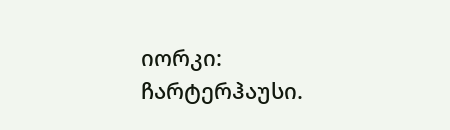იორკი: ჩარტერჰაუსი.